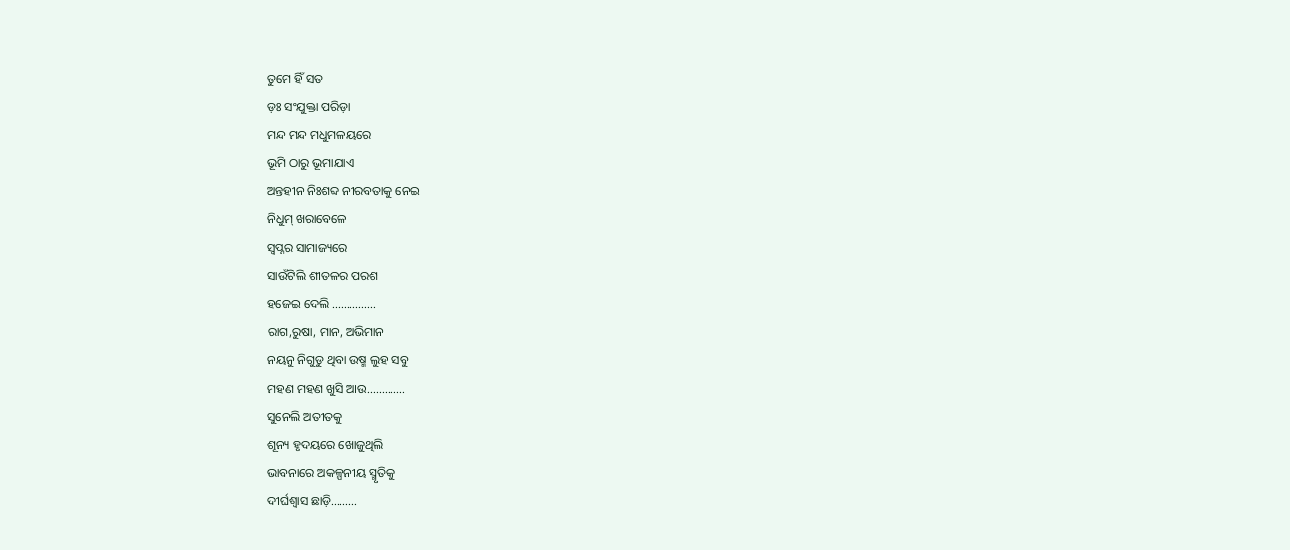ତୁମେ ହିଁ ସତ
ଡ଼ଃ ସଂଯୁକ୍ତା ପରିଡ଼ା
ମନ୍ଦ ମନ୍ଦ ମଧୁମଳୟରେ
ଭୂମି ଠାରୁ ଭୂମାଯାଏ
ଅନ୍ତହୀନ ନିଃଶବ୍ଦ ନୀରବତାକୁ ନେଇ
ନିଧୁମ୍ ଖରାବେଳେ
ସ୍ଵପ୍ନର ସାମାଜ୍ୟରେ
ସାଉଁଟିଲି ଶୀତଳର ପରଶ
ହଜେଇ ଦେଲି ...............
ରାଗ,ରୁଷା, ମାନ, ଅଭିମାନ
ନୟନୁ ନିଗୁଡୁ ଥିବା ଉଷ୍ମ ଲୁହ ସବୁ
ମହଣ ମହଣ ଖୁସି ଆଉ.............
ସୁନେଲି ଅତୀତକୁ
ଶୂନ୍ୟ ହୃଦୟରେ ଖୋଜୁଥିଲି
ଭାବନାରେ ଅକଳ୍ପନୀୟ ସ୍ମୃତିକୁ
ଦୀର୍ଘଶ୍ଵାସ ଛାଡ଼ି.........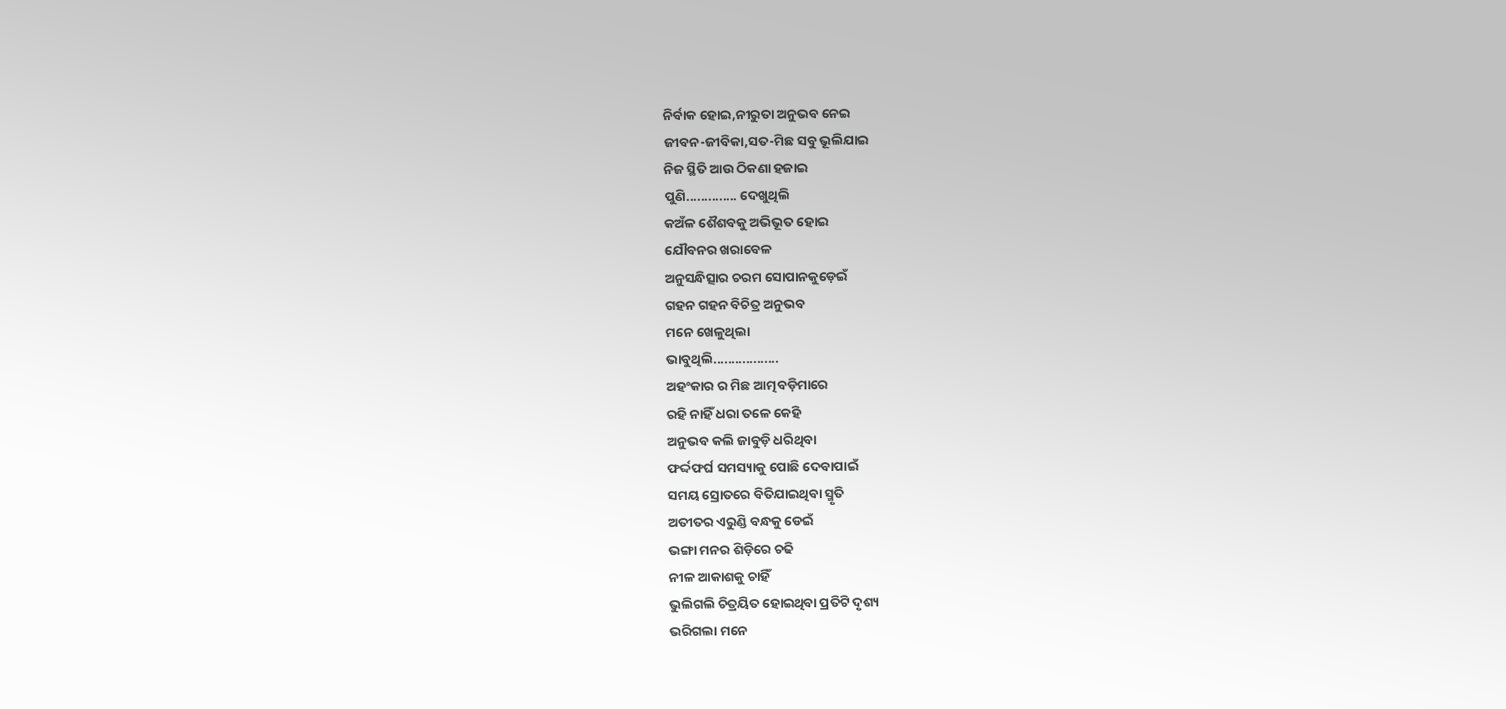ନିର୍ବାକ ହୋଇ,ନୀରୁତା ଅନୁଭବ ନେଇ
ଜୀବନ-ଜୀବିକା,ସତ-ମିଛ ସବୁ ଭୂଲିଯାଇ
ନିଜ ସ୍ଥିତି ଆଉ ଠିକଣା ହଜାଇ
ପୁଣି.............. ଦେଖୁଥିଲି
କଅଁଳ ଶୈଶବକୁ ଅଭିଭୂତ ହୋଇ
ଯୌବନର ଖରାବେଳ
ଅନୁସନ୍ଧିତ୍ସାର ଚରମ ସୋପାନକୁଡ଼େଇଁ
ଗହନ ଗହନ ବିଚିତ୍ର ଅନୁଭବ
ମନେ ଖେଳୁଥିଲା
ଭାବୁଥିଲି..................
ଅହଂକାର ର ମିଛ ଆତ୍ମବଡ଼ିମାରେ
ରହି ନାହିଁ ଧରା ତଳେ କେହି
ଅନୁଭବ କଲି ଜାବୁଡ଼ି ଧରିଥିବା
ଫର୍ଦ୍ଦଫର୍ଘ ସମସ୍ୟାକୁ ପୋଛି ଦେବାପାଇଁ
ସମୟ ସ୍ରୋତରେ ବିତିଯାଇଥିବା ସ୍ମୃତି
ଅତୀତର ଏରୁଣ୍ଡି ବନ୍ଧକୁ ଡେଇଁ
ଭଙ୍ଗା ମନର ଶିଡ଼ିରେ ଚଢି
ନୀଳ ଆକାଶକୁ ଚାହିଁ
ଭୁଲିଗଲି ଚିତ୍ରୟିତ ହୋଇଥିବା ପ୍ରତିଟି ଦୃଶ୍ୟ
ଭରିଗଲା ମନେ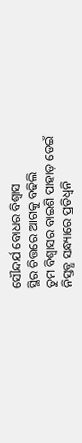ସୌନ୍ଦର୍ଯ ବୋଧର ବିଶ୍ୱାସ
ସ୍ଥିର ଚିତ୍ତରେ ଆଗକୁ ବଢିଲି
ତୁମ ବିଶ୍ୱାସର ବାଇଶି ପାହାଡ଼ ଡେଇଁ
ନିସ୍ତବ୍ଧ ସନ୍ଧ୍ୟାରେ ପ୍ରତିଧ୍ଵନି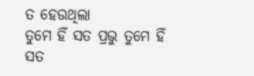ତ ହେଉଥିଲା
ତୁମେ ହିଁ ସତ ପ୍ରଭୁ ତୁମେ ହିଁ ସତ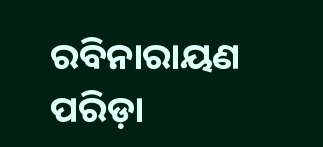ରବିନାରାୟଣ ପରିଡ଼ା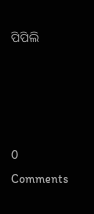ପିପିଲି




0 Comments